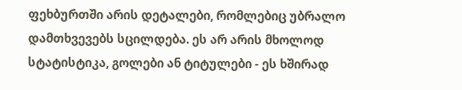ფეხბურთში არის დეტალები, რომლებიც უბრალო დამთხვევებს სცილდება. ეს არ არის მხოლოდ სტატისტიკა, გოლები ან ტიტულები - ეს ხშირად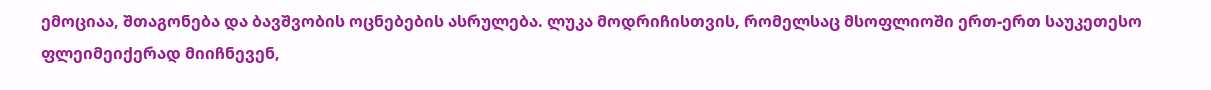ემოციაა, შთაგონება და ბავშვობის ოცნებების ასრულება. ლუკა მოდრიჩისთვის, რომელსაც მსოფლიოში ერთ-ერთ საუკეთესო ფლეიმეიქერად მიიჩნევენ,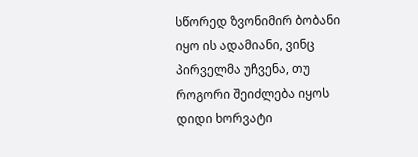სწორედ ზვონიმირ ბობანი იყო ის ადამიანი, ვინც პირველმა უჩვენა, თუ როგორი შეიძლება იყოს დიდი ხორვატი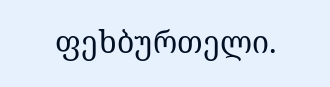ფეხბურთელი.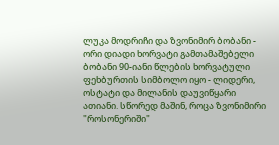ლუკა მოდრიჩი და ზვონიმირ ბობანი - ორი დიადი ხორვატი გამთამაშებელი
ბობანი 90-იანი წლების ხორვატული ფეხბურთის სიმბოლო იყო - ლიდერი, ოსტატი და მილანის დაუვიწყარი ათიანი. სწორედ მაშინ, როცა ზვონიმირი "როსონერიში"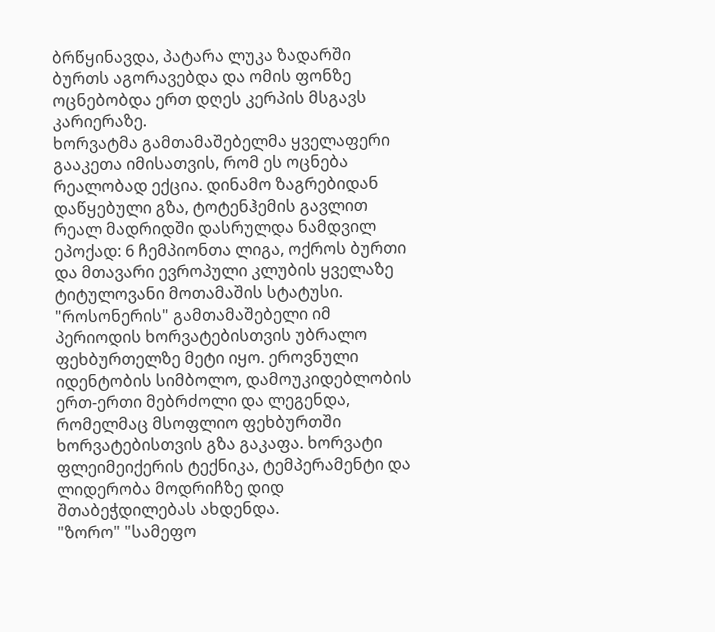ბრწყინავდა, პატარა ლუკა ზადარში ბურთს აგორავებდა და ომის ფონზე ოცნებობდა ერთ დღეს კერპის მსგავს კარიერაზე.
ხორვატმა გამთამაშებელმა ყველაფერი გააკეთა იმისათვის, რომ ეს ოცნება რეალობად ექცია. დინამო ზაგრებიდან დაწყებული გზა, ტოტენჰემის გავლით რეალ მადრიდში დასრულდა ნამდვილ ეპოქად: 6 ჩემპიონთა ლიგა, ოქროს ბურთი და მთავარი ევროპული კლუბის ყველაზე ტიტულოვანი მოთამაშის სტატუსი.
"როსონერის" გამთამაშებელი იმ პერიოდის ხორვატებისთვის უბრალო ფეხბურთელზე მეტი იყო. ეროვნული იდენტობის სიმბოლო, დამოუკიდებლობის ერთ-ერთი მებრძოლი და ლეგენდა, რომელმაც მსოფლიო ფეხბურთში ხორვატებისთვის გზა გაკაფა. ხორვატი ფლეიმეიქერის ტექნიკა, ტემპერამენტი და ლიდერობა მოდრიჩზე დიდ შთაბეჭდილებას ახდენდა.
"ზორო" "სამეფო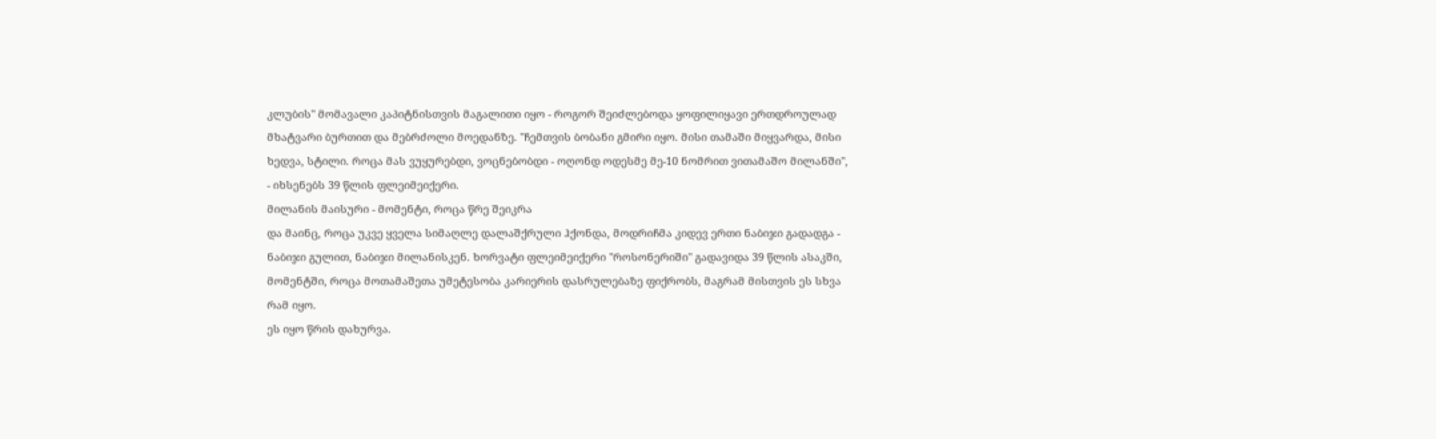კლუბის" მომავალი კაპიტნისთვის მაგალითი იყო - როგორ შეიძლებოდა ყოფილიყავი ერთდროულად მხატვარი ბურთით და მებრძოლი მოედანზე. "ჩემთვის ბობანი გმირი იყო. მისი თამაში მიყვარდა, მისი ხედვა, სტილი. როცა მას ვუყურებდი, ვოცნებობდი - ოღონდ ოდესმე მე-10 ნომრით ვითამაშო მილანში", - იხსენებს 39 წლის ფლეიმეიქერი.
მილანის მაისური - მომენტი, როცა წრე შეიკრა
და მაინც, როცა უკვე ყველა სიმაღლე დალაშქრული ჰქონდა, მოდრიჩმა კიდევ ერთი ნაბიჯი გადადგა - ნაბიჯი გულით, ნაბიჯი მილანისკენ. ხორვატი ფლეიმეიქერი "როსონერიში" გადავიდა 39 წლის ასაკში, მომენტში, როცა მოთამაშეთა უმეტესობა კარიერის დასრულებაზე ფიქრობს, მაგრამ მისთვის ეს სხვა რამ იყო.
ეს იყო წრის დახურვა.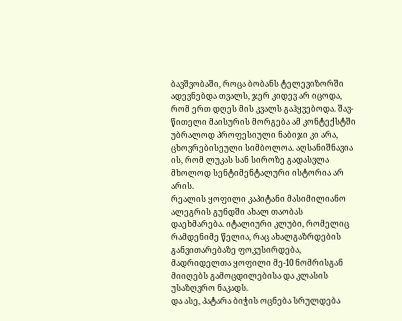ბავშვობაში, როცა ბობანს ტელევიზორში ადევნებდა თვალს, ჯერ კიდევ არ იცოდა, რომ ერთ დღეს მის კვალს გაჰყვებოდა. შავ-წითელი მაისურის მორგება ამ კონტექსტში უბრალოდ პროფესიული ნაბიჯი კი არა, ცხოვრებისეული სიმბოლოა. აღსანიშნავია ის, რომ ლუკას სან სიროზე გადასვლა მხოლოდ სენტიმენტალური ისტორია არ არის.
რეალის ყოფილი კაპიტანი მასიმილიანო ალეგრის გუნდში ახალ თაობას დაეხმარება. იტალიური კლუბი, რომელიც რამდენიმე წელია, რაც ახალგაზრდების განვითარებაზე ფოკუსირდება, მადრიდელთა ყოფილი მე-10 ნომრისგან მიიღებს გამოცდილებისა და კლასის უსაზღვრო ნაკადს.
და ასე, პატარა ბიჭის ოცნება სრულდება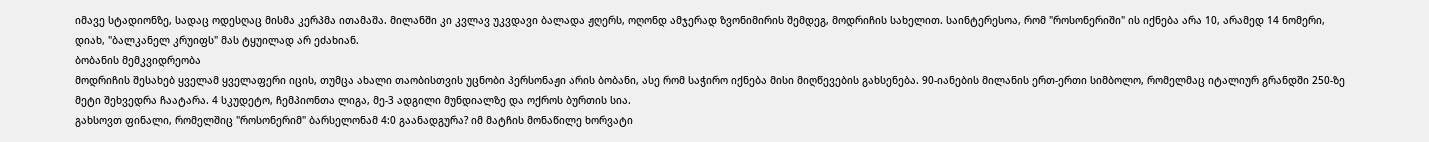იმავე სტადიონზე, სადაც ოდესღაც მისმა კერპმა ითამაშა. მილანში კი კვლავ უკვდავი ბალადა ჟღერს, ოღონდ ამჯერად ზვონიმირის შემდეგ, მოდრიჩის სახელით. საინტერესოა, რომ "როსონერიში" ის იქნება არა 10, არამედ 14 ნომერი, დიახ, "ბალკანელ კრუიფს" მას ტყუილად არ ეძახიან.
ბობანის მემკვიდრეობა
მოდრიჩის შესახებ ყველამ ყველაფერი იცის, თუმცა ახალი თაობისთვის უცნობი პერსონაჟი არის ბობანი, ასე რომ საჭირო იქნება მისი მიღწევების გახსენება. 90-იანების მილანის ერთ-ერთი სიმბოლო, რომელმაც იტალიურ გრანდში 250-ზე მეტი შეხვედრა ჩაატარა. 4 სკუდეტო, ჩემპიონთა ლიგა, მე-3 ადგილი მუნდიალზე და ოქროს ბურთის სია.
გახსოვთ ფინალი, რომელშიც "როსონერიმ" ბარსელონამ 4:0 გაანადგურა? იმ მატჩის მონაწილე ხორვატი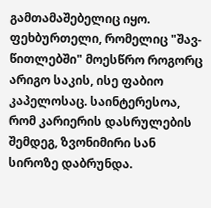გამთამაშებელიც იყო. ფეხბურთელი, რომელიც "შავ-წითლებში" მოესწრო როგორც არიგო საკის, ისე ფაბიო კაპელოსაც. საინტერესოა, რომ კარიერის დასრულების შემდეგ, ზვონიმირი სან სიროზე დაბრუნდა.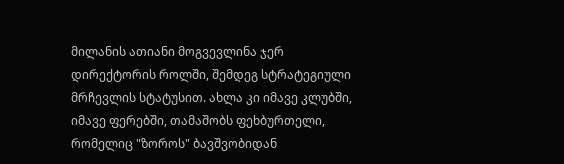მილანის ათიანი მოგვევლინა ჯერ დირექტორის როლში, შემდეგ სტრატეგიული მრჩევლის სტატუსით. ახლა კი იმავე კლუბში, იმავე ფერებში, თამაშობს ფეხბურთელი, რომელიც "ზოროს" ბავშვობიდან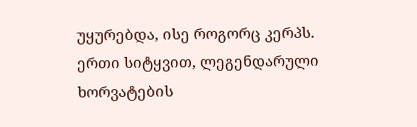უყურებდა, ისე როგორც კერპს. ერთი სიტყვით, ლეგენდარული ხორვატების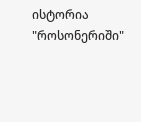ისტორია "როსონერიში"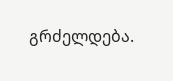გრძელდება.